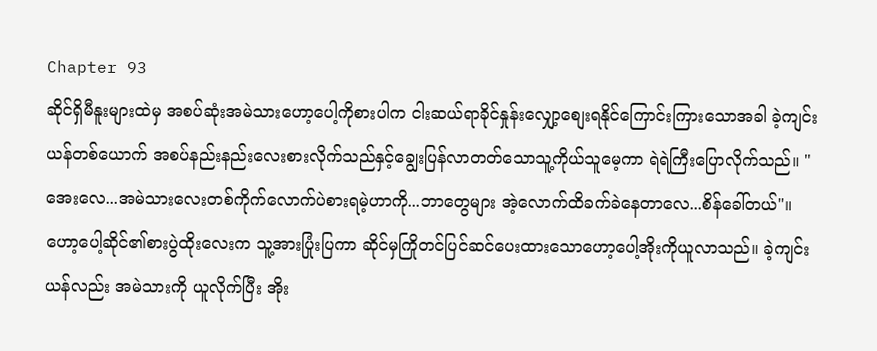Chapter 93
ဆိုင်ရှိမီနူးများထဲမှ အစပ်ဆုံးအမဲသားဟော့ပေါ့ကိုစားပါက ငါးဆယ်ရာခိုင်နှုန်းလျှော့စျေးရနိုင်ကြောင်းကြားသောအခါ ခဲ့ကျင်းယန်တစ်ယောက် အစပ်နည်းနည်းလေးစားလိုက်သည်နှင့်ချွေးပြန်လာတတ်သောသူ့ကိုယ်သူမေ့ကာ ရဲရဲကြီးပြောလိုက်သည်။ "အေးလေ...အမဲသားလေးတစ်ကိုက်လောက်ပဲစားရမဲ့ဟာကို...ဘာတွေများ အဲ့လောက်ထိခက်ခဲနေတာလေ...စိန်ခေါ်တယ်"။
ဟော့ပေါ့ဆိုင်၏စားပွဲထိုးလေးက သူ့အားပြုံးပြကာ ဆိုင်မှကြိုတင်ပြင်ဆင်ပေးထားသောဟော့ပေါ့အိုးကိုယူလာသည်။ ခဲ့ကျင်းယန်လည်း အမဲသားကို ယူလိုက်ပြီး အိုး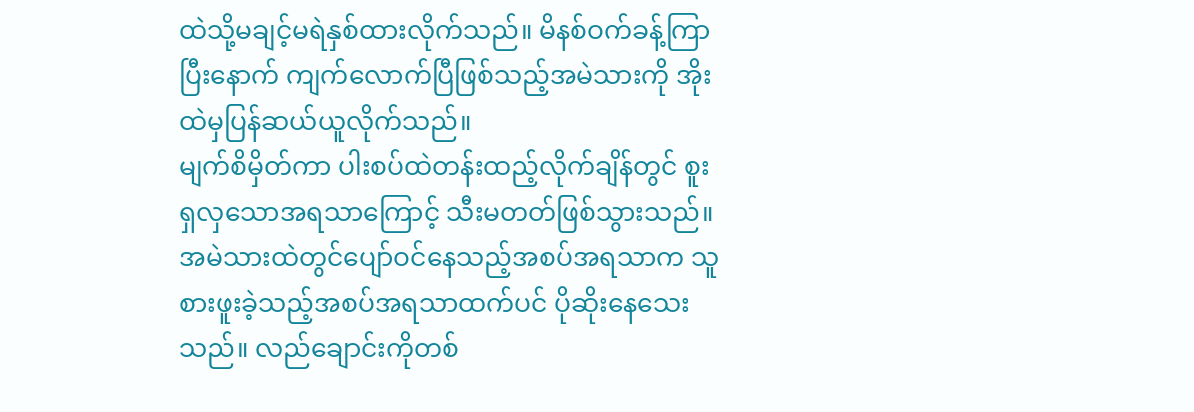ထဲသို့မချင့်မရဲနှစ်ထားလိုက်သည်။ မိနစ်ဝက်ခန့်ကြာပြီးနောက် ကျက်လောက်ပြီဖြစ်သည့်အမဲသားကို အိုးထဲမှပြန်ဆယ်ယူလိုက်သည်။
မျက်စိမှိတ်ကာ ပါးစပ်ထဲတန်းထည့်လိုက်ချိန်တွင် စူးရှလှသောအရသာကြောင့် သီးမတတ်ဖြစ်သွားသည်။
အမဲသားထဲတွင်ပျော်ဝင်နေသည့်အစပ်အရသာက သူစားဖူးခဲ့သည့်အစပ်အရသာထက်ပင် ပိုဆိုးနေသေးသည်။ လည်ချောင်းကိုတစ်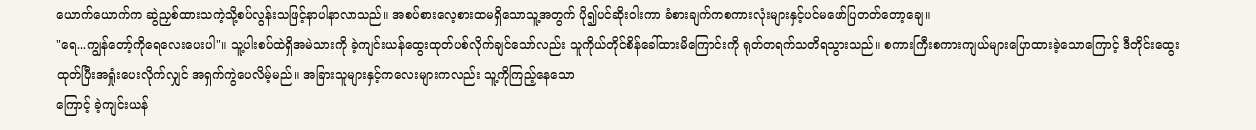ယောက်ယောက်က ဆွဲညှစ်ထားသကဲ့သို့စပ်လွန်းသဖြင့်နာပါနာလာသည်။ အစပ်စားလေ့စားထမရှိသောသူ့အတွက် ပို၍ပင်ဆိုးဝါးကာ ခံစားချက်ကစကားလုံးများနှင့်ပင်မဖော်ပြတတ်တော့ချေ။
"ရေ...ကျွန်တော့်ကိုရေလေးပေးပါ"။ သူ့ပါးစပ်ထဲရှိအမဲသားကို ခဲ့ကျင်းယန်ထွေးထုတ်ပစ်လိုက်ချင်သော်လည်း သူကိုယ်တိုင်စိန်ခေါ်ထားမိကြောင်းကို ရုတ်တရက်သတိရသွားသည်။ စကားကြီးစကားကျယ်များပြောထားခဲ့သောကြောင့် ဒီတိုင်းထွေးထုတ်ပြီးအရှုံးပေးလိုက်လျှင် အရှက်ကွဲပေလိမ့်မည်။ အခြားသူများနှင့်ကလေးများကလည်း သူ့ကိုကြည့်နေသော
ကြောင့် ခဲ့ကျင်းယန်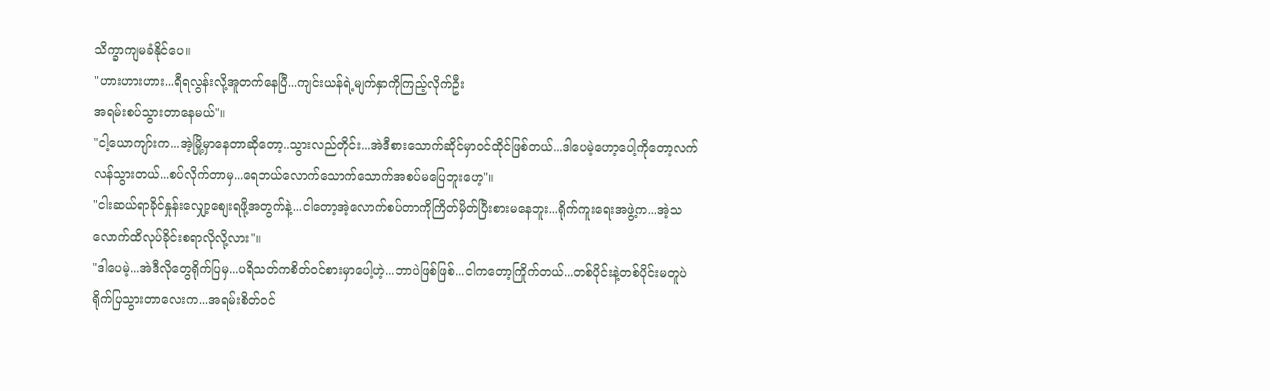သိက္ခာကျမခံနိုင်ပေ။
"ဟားဟားဟား...ရီရလွန်းလို့အူတက်နေပြီ...ကျင်းယန်ရဲ့မျက်နှာကိုကြည့်လိုက်ဦး
အရမ်းစပ်သွားတာနေမယ်"။
"ငါ့ယောကျာ်းက...အဲ့မြို့မှာနေတာဆိုတော့..သွားလည်တိုင်း...အဲဒီစားသောက်ဆိုင်မှာဝင်ထိုင်ဖြစ်တယ်...ဒါပေမဲ့ဟော့ပေါ့ကိုတော့လက်လန်သွားတယ်...စပ်လိုက်တာမှ...ရေဘယ်လောက်သောက်သောက်အစပ်မပြေဘူးဟေ့"။
"ငါးဆယ်ရာခိုင်နှုန်းလျှော့စျေးရဖို့အတွက်နဲ့...ငါတော့အဲ့လောက်စပ်တာကိုကြိတ်မှိတ်ပြီးစားမနေဘူး...ရိုက်ကူးရေးအဖွဲ့က...အဲ့သလောက်ထိလုပ်ခိုင်းစရာလိုလို့လား"။
"ဒါပေမဲ့...အဲဒီလိုတွေရိုက်ပြမှ...ပရိသတ်ကစိတ်ဝင်စားမှာပေါ့ဟဲ့...ဘာပဲဖြစ်ဖြစ်...ငါကတော့ကြိုက်တယ်...တစ်ပိုင်းနဲ့တစ်ပိုင်းမတူပဲ
ရိုက်ပြသွားတာလေးက...အရမ်းစိတ်ဝင်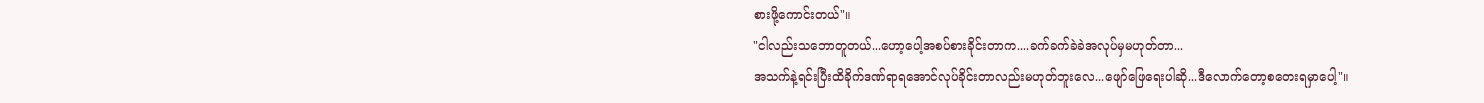စားဖို့ကောင်းတယ်"။
"ငါလည်းသဘောတူတယ်...ဟော့ပေါ့အစပ်စားခိုင်းတာက....ခက်ခက်ခဲခဲအလုပ်မှမဟုတ်တာ...
အသက်နဲ့ရင်းပြီးထိခိုက်ဒဏ်ရာရအောင်လုပ်ခိုင်းတာလည်းမဟုတ်ဘူးလေ...ဖျော်ဖြေရေးပါဆို...ဒီလောက်တော့စတေးရမှာပေါ့"။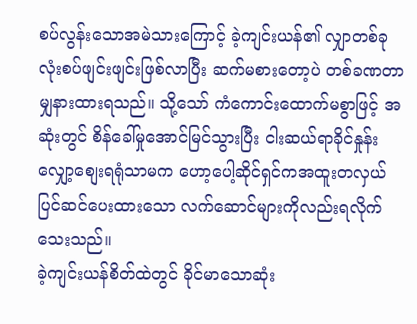စပ်လွန်းသောအမဲသားကြောင့် ခဲ့ကျင်းယန်၏ လျှာတစ်ခုလုံးစပ်ဖျင်းဖျင်းဖြစ်လာပြီး ဆက်မစားတော့ပဲ တစ်ခဏတာမျှနားထားရသည်။ သို့သော် ကံကောင်းထောက်မစွာဖြင့် အဆုံးတွင် စိန်ခေါ်မှုအောင်မြင်သွားပြီး ငါးဆယ်ရာခိုင်နှုန်းလျှော့စျေးရရုံသာမက ဟော့ပေါ့ဆိုင်ရှင်ကအထူးတလှယ်ပြင်ဆင်ပေးထားသော လက်ဆောင်များကိုလည်းရလိုက်သေးသည်။
ခဲ့ကျင်းယန်စိတ်ထဲတွင် ခိုင်မာသောဆုံး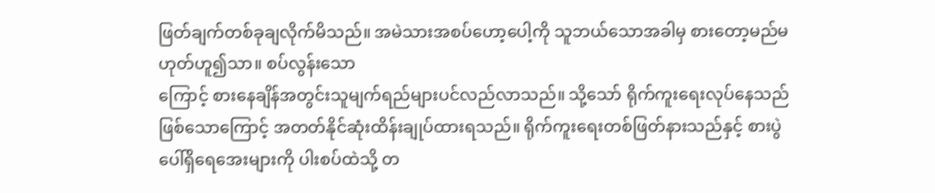ဖြတ်ချက်တစ်ခုချလိုက်မိသည်။ အမဲသားအစပ်ဟော့ပေါ့ကို သူဘယ်သောအခါမှ စားတော့မည်မဟုတ်ဟူ၍သာ။ စပ်လွန်းသော
ကြောင့် စားနေချိန်အတွင်းသူမျက်ရည်များပင်လည်လာသည်။ သို့သော် ရိုက်ကူးရေးလုပ်နေသည်ဖြစ်သောကြောင့် အတတ်နိုင်ဆုံးထိန်းချုပ်ထားရသည်။ ရိုက်ကူးရေးတစ်ဖြတ်နားသည်နှင့် စားပွဲပေါ်ရှိရေအေးများကို ပါးစပ်ထဲသို့ တ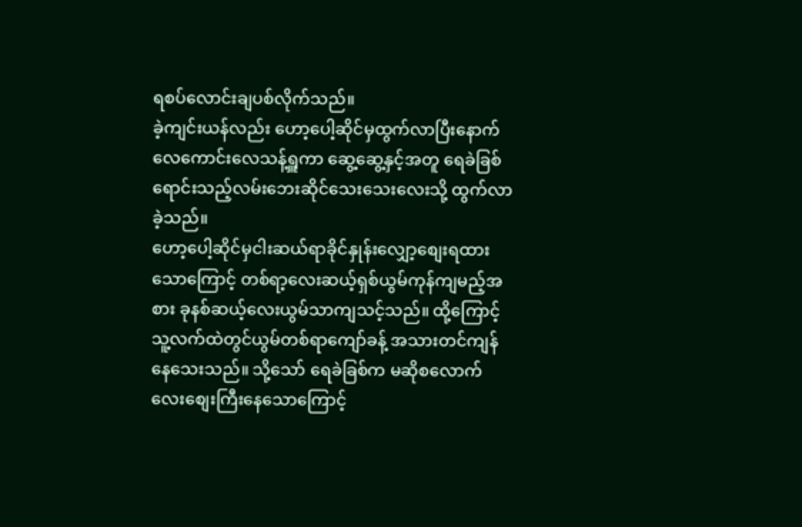ရစပ်လောင်းချပစ်လိုက်သည်။
ခဲ့ကျင်းယန်လည်း ဟော့ပေါ့ဆိုင်မှထွက်လာပြီးနောက် လေကောင်းလေသန့်ရှူကာ ဆွေ့ဆွေ့နှင့်အတူ ရေခဲခြစ်ရောင်းသည့်လမ်းဘေးဆိုင်သေးသေးလေးသို့ ထွက်လာခဲ့သည်။
ဟော့ပေါ့ဆိုင်မှငါးဆယ်ရာခိုင်နှုန်းလျှော့စျေးရထားသောကြောင့် တစ်ရာ့လေးဆယ့်ရှစ်ယွမ်ကုန်ကျမည့်အစား ခုနစ်ဆယ့်လေးယွမ်သာကျသင့်သည်။ ထို့ကြောင့် သူ့လက်ထဲတွင်ယွမ်တစ်ရာကျော်ခန့် အသားတင်ကျန်နေသေးသည်။ သို့သော် ရေခဲခြစ်က မဆိုစလောက်လေးစျေးကြီးနေသောကြောင့်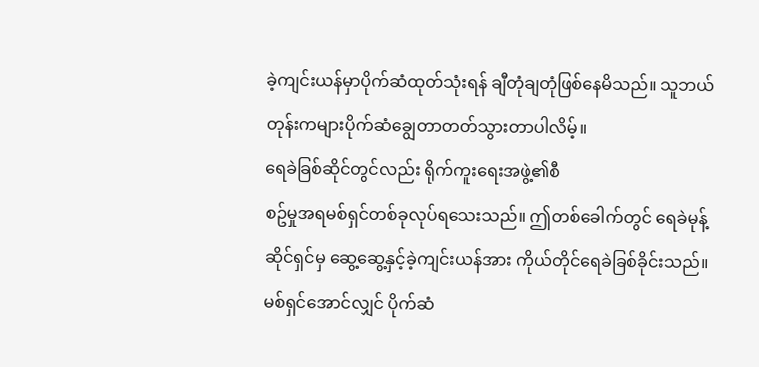ခဲ့ကျင်းယန်မှာပိုက်ဆံထုတ်သုံးရန် ချီတုံချတုံဖြစ်နေမိသည်။ သူဘယ်တုန်းကများပိုက်ဆံချွေတာတတ်သွားတာပါလိမ့်။
ရေခဲခြစ်ဆိုင်တွင်လည်း ရိုက်ကူးရေးအဖွဲ့၏စီ
စဥ်မှုအရမစ်ရှင်တစ်ခုလုပ်ရသေးသည်။ ဤတစ်ခေါက်တွင် ရေခဲမုန့်ဆိုင်ရှင်မှ ဆွေ့ဆွေ့နှင့်ခဲ့ကျင်းယန်အား ကိုယ်တိုင်ရေခဲခြစ်ခိုင်းသည်။
မစ်ရှင်အောင်လျှင် ပိုက်ဆံ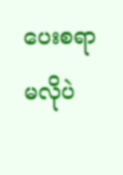ပေးစရာမလိုပဲ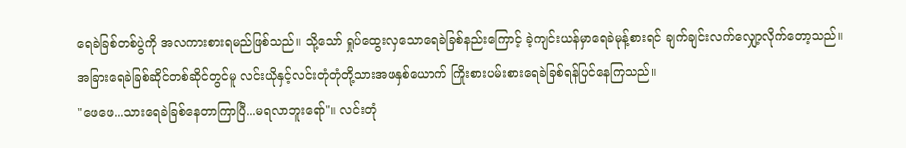ရေခဲခြစ်တစ်ပွဲကို အလကားစားရမည်ဖြစ်သည်။ သို့သော် ရှုပ်ထွေးလှသောရေခဲခြစ်နည်းကြောင့် ခဲ့ကျင်းယန်မှာရေခဲမုန့်စားရင် ချက်ချင်းလက်လျှော့လိုက်တော့သည်။
အခြားရေခဲခြစ်ဆိုင်တစ်ဆိုင်တွင်မူ လင်းယိုနှင့်လင်းတုံတုံတို့သားအဖနှစ်ယောက် ကြိုးစားပမ်းစားရေခဲခြစ်ရန်ပြင်နေကြသည်။
"ဖေဖေ...သားရေခဲခြစ်နေတာကြာပြီ...မရလာဘူးရော်"။ လင်းတုံ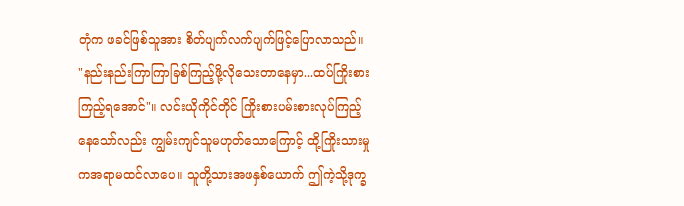တုံက ဖခင်ဖြစ်သူအား စိတ်ပျက်လက်ပျက်ဖြင့်ပြောလာသည်။
"နည်းနည်းကြာကြာခြစ်ကြည့်ဖို့လိုသေးတာနေမှာ...ထပ်ကြိုးစားကြည့်ရအောင်"။ လင်းယိုကိုင်တိုင် ကြိုးစားပမ်းစားလုပ်ကြည့်နေသော်လည်း ကျွမ်းကျင်သူမဟုတ်သောကြောင့် ထို့ကြိုးသားမှုကအရာမထင်လာပေ။ သူတို့သားအဖနှစ်ယောက် ဤကဲ့သို့ဒုက္ခ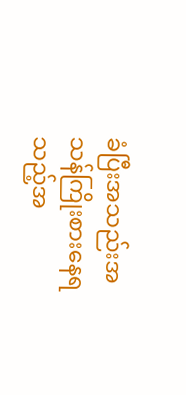ခံပြီးအသည်းအသန်ကြိုးစားနေရသည့်အ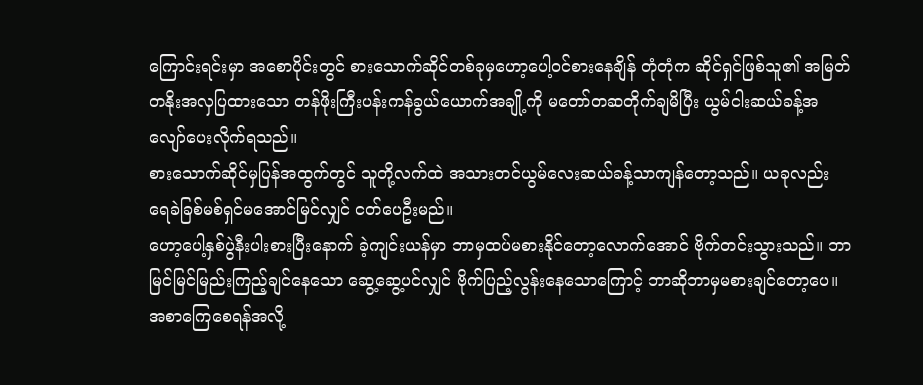ကြောင်းရင်းမှာ အစောပိုင်းတွင် စားသောက်ဆိုင်တစ်ခုမှဟော့ပေါ့ဝင်စားနေချိန် တုံတုံက ဆိုင်ရှင်ဖြစ်သူ၏ အမြတ်တနိုးအလှပြထားသော တန်ဖိုးကြီးပန်းကန်ခွယ်ယောက်အချို့ကို မတော်တဆတိုက်ချမိပြီး ယွမ်ငါးဆယ်ခန့်အလျော်ပေးလိုက်ရသည်။
စားသောက်ဆိုင်မှပြန်အထွက်တွင် သူတို့လက်ထဲ အသားတင်ယွမ်လေးဆယ်ခန့်သာကျန်တော့သည်။ ယခုလည်း ရေခဲခြစ်မစ်ရှင်မအောင်မြင်လျှင် ငတ်ပေဦးမည်။
ဟော့ပေါ့နှစ်ပွဲနီးပါးစားပြီးနောက် ခဲ့ကျင်းယန်မှာ ဘာမှထပ်မစားနိုင်တော့လောက်အောင် ဗိုက်တင်းသွားသည်။ ဘာမြင်မြင်မြည်းကြည့်ချင်နေသော ဆွေ့ဆွေ့ပင်လျှင် ဗိုက်ပြည့်လွန်းနေသောကြောင့် ဘာဆိုဘာမှမစားချင်တော့ပေ။
အစာကြေစေရန်အလို့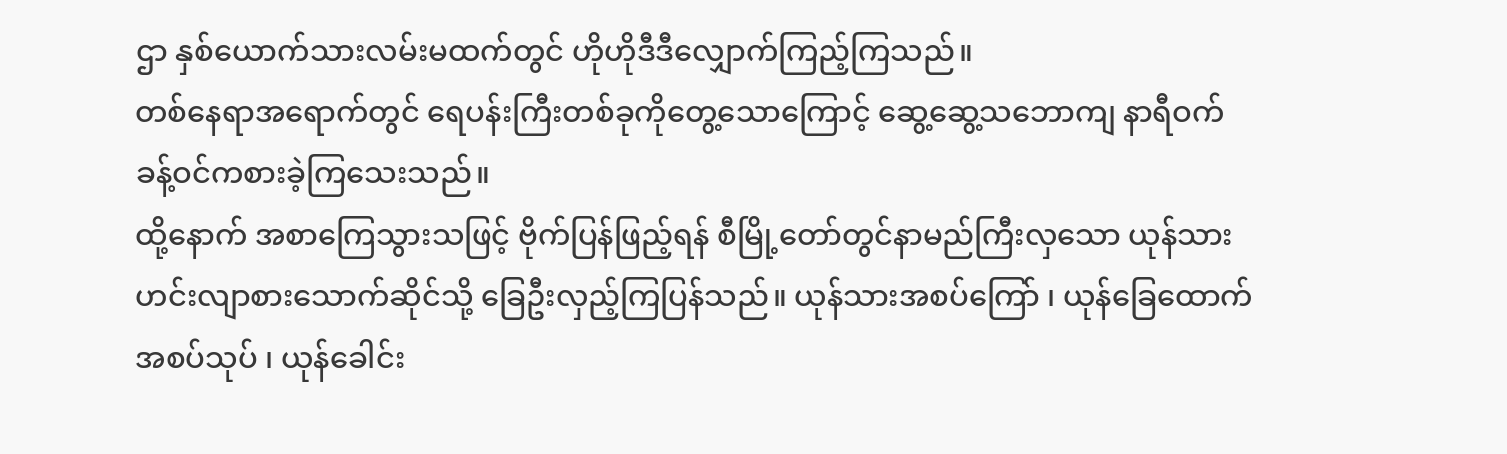ဌာ နှစ်ယောက်သားလမ်းမထက်တွင် ဟိုဟိုဒီဒီလျှောက်ကြည့်ကြသည်။
တစ်နေရာအရောက်တွင် ရေပန်းကြီးတစ်ခုကိုတွေ့သောကြောင့် ဆွေ့ဆွေ့သဘောကျ နာရီဝက်ခန့်ဝင်ကစားခဲ့ကြသေးသည်။
ထို့နောက် အစာကြေသွားသဖြင့် ဗိုက်ပြန်ဖြည့်ရန် စီမြို့တော်တွင်နာမည်ကြီးလှသော ယုန်သားဟင်းလျာစားသောက်ဆိုင်သို့ ခြေဦးလှည့်ကြပြန်သည်။ ယုန်သားအစပ်ကြော် ၊ ယုန်ခြေထောက်အစပ်သုပ် ၊ ယုန်ခေါင်း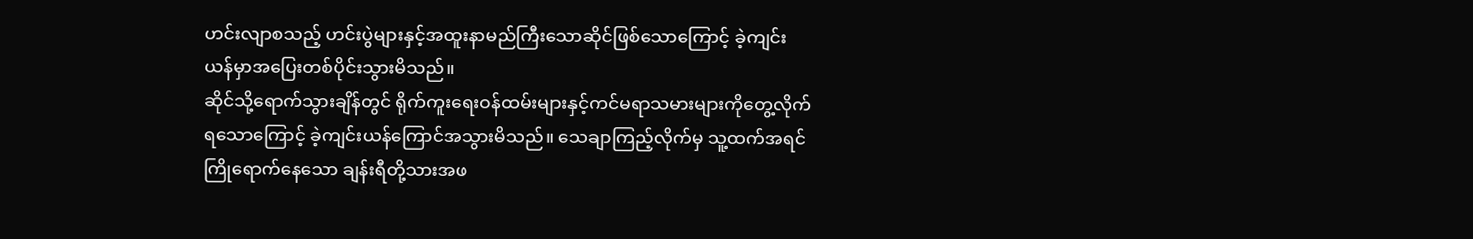ဟင်းလျာစသည့် ဟင်းပွဲများနှင့်အထူးနာမည်ကြီးသောဆိုင်ဖြစ်သောကြောင့် ခဲ့ကျင်းယန်မှာအပြေးတစ်ပိုင်းသွားမိသည်။
ဆိုင်သို့ရောက်သွားချိန်တွင် ရိုက်ကူးရေးဝန်ထမ်းများနှင့်ကင်မရာသမားများကိုတွေ့လိုက်ရသောကြောင့် ခဲ့ကျင်းယန်ကြောင်အသွားမိသည်။ သေချာကြည့်လိုက်မှ သူ့ထက်အရင်ကြိုရောက်နေသော ချန်းရီတို့သားအဖ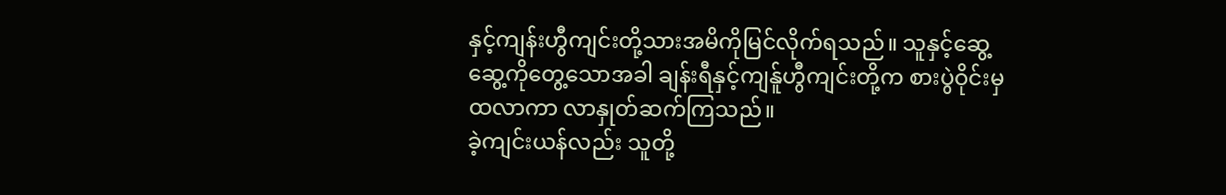နှင့်ကျန်းဟွီကျင်းတို့သားအမိကိုမြင်လိုက်ရသည်။ သူနှင့်ဆွေ့ဆွေ့ကိုတွေ့သောအခါ ချန်းရီနှင့်ကျန်ူဟွီကျင်းတို့က စားပွဲဝိုင်းမှထလာကာ လာနှုတ်ဆက်ကြသည်။
ခဲ့ကျင်းယန်လည်း သူတို့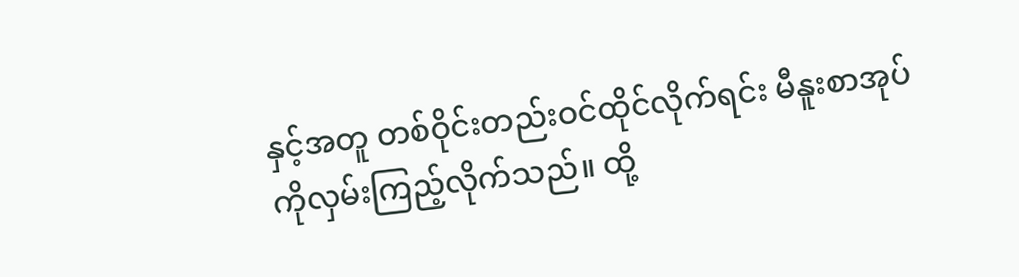နှင့်အတူ တစ်ဝိုင်းတည်းဝင်ထိုင်လိုက်ရင်း မီနူးစာအုပ်ကိုလှမ်းကြည့်လိုက်သည်။ ထို့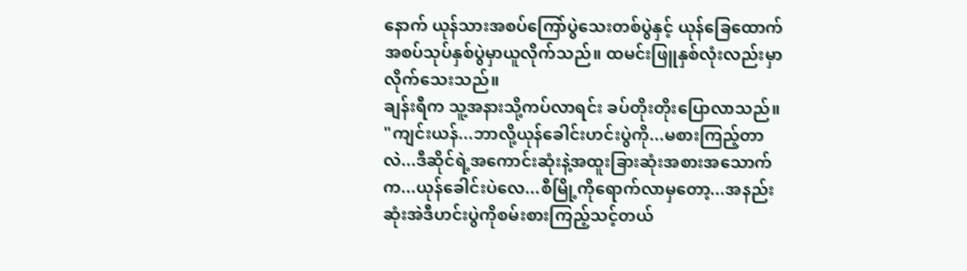နောက် ယုန်သားအစပ်ကြော်ပွဲသေးတစ်ပွဲနှင့် ယုန်ခြေထောက်အစပ်သုပ်နှစ်ပွဲမှာယူလိုက်သည်။ ထမင်းဖြူနှစ်လုံးလည်းမှာလိုက်သေးသည်။
ချန်းရီက သူ့အနားသို့ကပ်လာရင်း ခပ်တိုးတိုးပြောလာသည်။ "ကျင်းယန်...ဘာလို့ယုန်ခေါင်းဟင်းပွဲကို...မစားကြည့်တာလဲ...ဒီဆိုင်ရဲ့အကောင်းဆုံးနဲ့အထူးခြားဆုံးအစားအသောက်က...ယုန်ခေါင်းပဲလေ...စီမြို့ကိုရောက်လာမှတော့...အနည်းဆုံးအဲဒီဟင်းပွဲကိုစမ်းစားကြည့်သင့်တယ်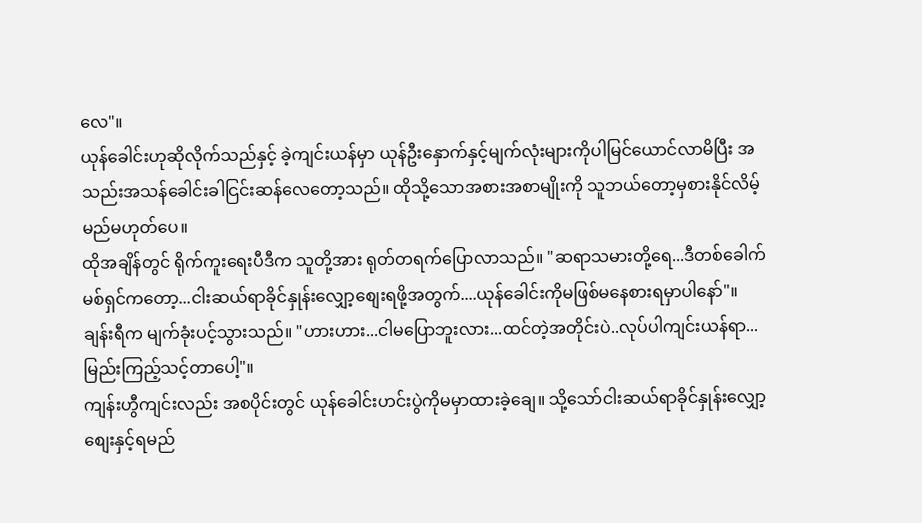လေ"။
ယုန်ခေါင်းဟုဆိုလိုက်သည်နှင့် ခဲ့ကျင်းယန်မှာ ယုန်ဦးနှောက်နှင့်မျက်လုံးများကိုပါမြင်ယောင်လာမိပြီး အသည်းအသန်ခေါင်းခါငြင်းဆန်လေတော့သည်။ ထိုသို့သောအစားအစာမျိုးကို သူဘယ်တော့မှစားနိုင်လိမ့်မည်မဟုတ်ပေ။
ထိုအချိန်တွင် ရိုက်ကူးရေးပီဒီက သူတို့အား ရုတ်တရက်ပြောလာသည်။ "ဆရာသမားတို့ရေ...ဒီတစ်ခေါက်မစ်ရှင်ကတော့...ငါးဆယ်ရာခိုင်နှုန်းလျှော့စျေးရဖို့အတွက်....ယုန်ခေါင်းကိုမဖြစ်မနေစားရမှာပါနော်"။
ချန်းရီက မျက်ခုံးပင့်သွားသည်။ "ဟားဟား...ငါမပြောဘူးလား...ထင်တဲ့အတိုင်းပဲ..လုပ်ပါကျင်းယန်ရာ...မြည်းကြည့်သင့်တာပေါ့"။
ကျန်းဟွီကျင်းလည်း အစပိုင်းတွင် ယုန်ခေါင်းဟင်းပွဲကိုမမှာထားခဲ့ချေ။ သို့သော်ငါးဆယ်ရာခိုင်နှုန်းလျှော့စျေးနှင့်ရမည်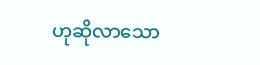ဟုဆိုလာသော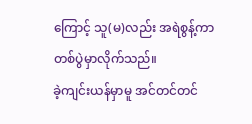ကြောင့် သူ(မ)လည်း အရဲစွန့်ကာ တစ်ပွဲမှာလိုက်သည်။
ခဲ့ကျင်းယန်မှာမူ အင်တင်တင်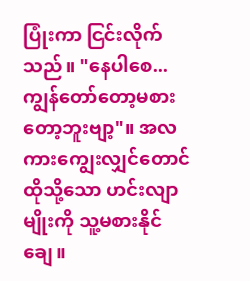ပြုံးကာ ငြင်းလိုက်သည်။ "နေပါစေ...ကျွန်တော်တော့မစားတော့ဘူးဗျာ့"။ အလကားကျွေးလျှင်တောင် ထိုသို့သော ဟင်းလျာမျိုးကို သူ့မစားနိုင်ချေ။